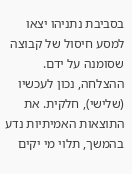בסביבת נתניהו יצאו למסע חיסול של קבוצה שסומנה על ידם. ההצלחה, נכון לעכשיו (שלישי), חלקית. את התוצאות האמיתיות נדע בהמשך, תלוי מי יקים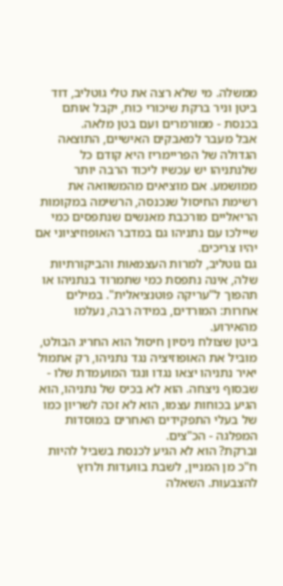ממשלה. מי שלא רצה את טלי גוטליב, דוד ביטן וניר ברקת שיכורי כוח, יקבל אותם בכנסת - ממורמרים ועם בטן מלאה.
אבל מעבר למאבקים האישיים, התוצאה הגדולה של הפריימריז היא קודם כל שלנתניהו יש עכשיו ליכוד הרבה יותר ממושמע. אם מוציאים מהמשוואה את רשימת החיסול שנכנסה, הרשימה במקומות הריאליים מורכבת מאנשים שנתפסים כמי שיילכו עם נתניהו גם במדבר האופוזיציוני אם יהיו צריכים.
גם גוטליב, למרות העצמאות והביקורתיות שלה, אינה נתפסת כמי שתמרוד בנתניהו או תהפוך ל"עריקה פוטנציאלית". במילים אחרות: המורדים, במידה רבה, נעלמו מהאירוע.
ביטן שצולח ניסיון חיסול הוא החריג הבולט, מוביל את האופוזיציה נגד נתניהו, רק אתמול יאיר נתניהו יצאו נגדו ונגד המועמדת שלו - שבסוף ניצחה. הוא לא בכיס של נתניהו, הוא הגיע בכוחות עצמו, הוא לא זכה לשריון כמו של בעלי התפקידים האחרים במוסדות המפלגה - הכ"צים.
וברקת? הוא לא הגיע לכנסת בשביל להיות ח"כ מן המניין, לשבת בוועדות ולרוץ להצבעות. השאלה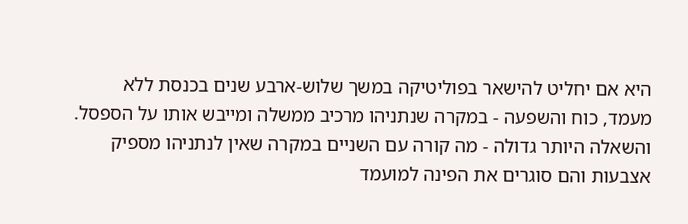היא אם יחליט להישאר בפוליטיקה במשך שלוש-ארבע שנים בכנסת ללא מעמד, כוח והשפעה - במקרה שנתניהו מרכיב ממשלה ומייבש אותו על הספסל. והשאלה היותר גדולה - מה קורה עם השניים במקרה שאין לנתניהו מספיק אצבעות והם סוגרים את הפינה למועמד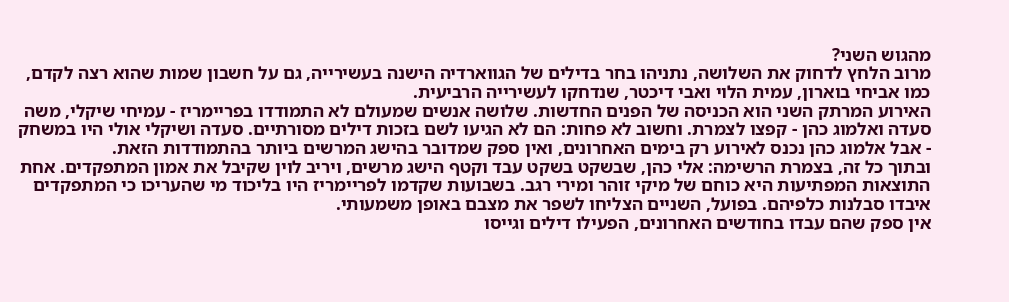מהגוש השני?
מרוב הלחץ לדחוק את השלושה, נתניהו בחר בדילים של הגווארדיה הישנה בעשירייה, גם על חשבון שמות שהוא רצה לקדם, כמו אביחי בוארון, עמית הלוי ואבי דיכטר, שנדחקו לעשירייה הרביעית.
האירוע המרתק השני הוא הכניסה של הפנים החדשות. שלושה אנשים שמעולם לא התמודדו בפריימריז - עמיחי שיקלי, משה סעדה ואלמוג כהן - קפצו לצמרת. וחשוב לא פחות: הם לא הגיעו לשם בזכות דילים מסורתיים. סעדה ושיקלי אולי היו במשחק - אבל אלמוג כהן נכנס לאירוע רק בימים האחרונים, ואין ספק שמדובר בהישג המרשים ביותר בהתמודדות הזאת.
ובתוך כל זה, בצמרת הרשימה: אלי כהן, שבשקט בשקט עבד וקטף הישג מרשים, ויריב לוין שקיבל את אמון המתפקדים. אחת התוצאות המפתיעות היא כוחם של מיקי זוהר ומירי רגב. בשבועות שקדמו לפריימריז היו בליכוד מי שהעריכו כי המתפקדים איבדו סבלנות כלפיהם. בפועל, השניים הצליחו לשפר את מצבם באופן משמעותי.
אין ספק שהם עבדו בחודשים האחרונים, הפעילו דילים וגייסו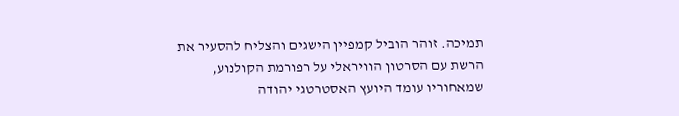תמיכה. זוהר הוביל קמפיין הישגים והצליח להסעיר את הרשת עם הסרטון הוויראלי על רפורמת הקולנוע, שמאחוריו עומד היועץ האסטרטגי יהודה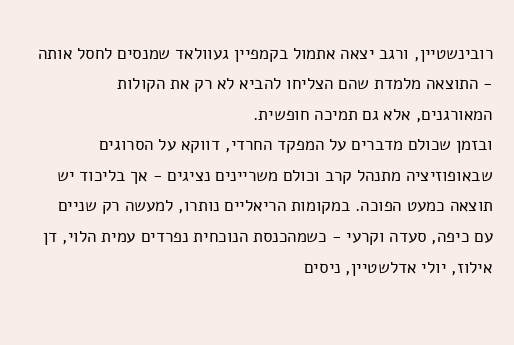רובינשטיין, ורגב יצאה אתמול בקמפיין געוולאד שמנסים לחסל אותה - התוצאה מלמדת שהם הצליחו להביא לא רק את הקולות המאורגנים, אלא גם תמיכה חופשית.
ובזמן שכולם מדברים על המפקד החרדי, דווקא על הסרוגים שבאופוזיציה מתנהל קרב וכולם משריינים נציגים - אך בליכוד יש תוצאה כמעט הפוכה. במקומות הריאליים נותרו, למעשה רק שניים עם כיפה, סעדה וקרעי - כשמהכנסת הנוכחית נפרדים עמית הלוי, דן אילוז, יולי אדלשטיין, ניסים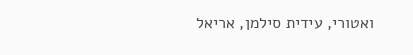ואטורי, עידית סילמן, אריאל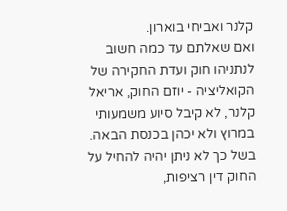קלנר ואביחי בוארון.
ואם שאלתם עד כמה חשוב לנתניהו חוק ועדת החקירה של הקואליציה - יוזם החוק, אריאל קלנר, לא קיבל סיוע משמעותי במרוץ ולא יכהן בכנסת הבאה. בשל כך לא ניתן יהיה להחיל על החוק דין רציפות,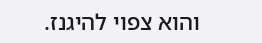והוא צפוי להיגנז.